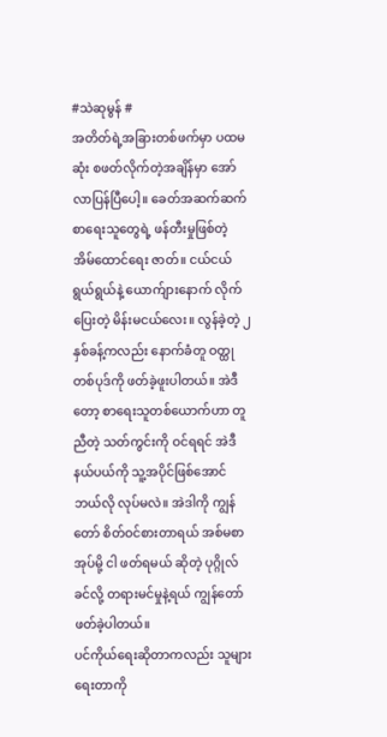#သဲဆုမွန် #
အတိတ်ရဲ့အခြားတစ်ဖက်မှာ ပထမဆုံး စဖတ်လိုက်တဲ့အချိန်မှာ အော် လာပြန်ပြီပေါ့။ ခေတ်အဆက်ဆက် စာရေးသူတွေရဲ့ ဖန်တီးမှုဖြစ်တဲ့ အိမ်ထောင်ရေး ဇာတ်။ ငယ်ငယ်ရွယ်ရွယ်နဲ့ ယောက်ျားနောက် လိုက်ပြေးတဲ့ မိန်းမငယ်လေး။ လွန်ခဲ့တဲ့ ၂နှစ်ခန့်ကလည်း နောက်ခံတူ ဝတ္ထုတစ်ပုဒ်ကို ဖတ်ခဲ့ဖူးပါတယ်။ အဲဒီတော့ စာရေးသူတစ်ယောက်ဟာ တူညီတဲ့ သတ်ကွင်းကို ဝင်ရရင် အဲဒီနယ်ပယ်ကို သူ့အပိုင်ဖြစ်အောင် ဘယ်လို လုပ်မလဲ။ အဲဒါကို ကျွန်တော် စိတ်ဝင်စားတာရယ် အစ်မစာအုပ်မို့ ငါ ဖတ်ရမယ် ဆိုတဲ့ ပုဂ္ဂိုလ်ခင်လို့ တရားမင်မှုနဲ့ရယ် ကျွန်တော် ဖတ်ခဲ့ပါတယ်။
ပင်ကိုယ်ရေးဆိုတာကလည်း သူများရေးတာကို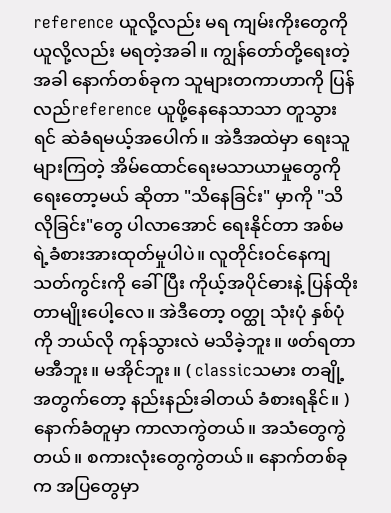reference ယူလို့လည်း မရ ကျမ်းကိုးတွေကို ယူလို့လည်း မရတဲ့အခါ။ ကျွန်တော်တို့ရေးတဲ့အခါ နောက်တစ်ခုက သူများတကာဟာကို ပြန်လည်reference ယူဖို့နေနေသာသာ တူသွားရင် ဆဲခံရမယ့်အပေါက်။ အဲဒီအထဲမှာ ရေးသူ များကြတဲ့ အိမ်ထောင်ရေးမသာယာမှုတွေကို ရေးတော့မယ် ဆိုတာ "သိနေခြင်း" မှာကို "သိလိုခြင်း"တွေ ပါလာအောင် ရေးနိုင်တာ အစ်မရဲ့ခံစားအားထုတ်မှုပါပဲ။ လူတိုင်းဝင်နေကျ သတ်ကွင်းကို ခေါ်ပြီး ကိုယ့်အပိုင်ဓားနဲ့ ပြန်ထိုးတာမျိုးပေါ့လေ။ အဲဒီတော့ ဝတ္ထု သုံးပုံ နှစ်ပုံကို ဘယ်လို ကုန်သွားလဲ မသိခဲ့ဘူး။ ဖတ်ရတာ မအီဘူး။ မအိုင်ဘူး။ ( classicသမား တချို့အတွက်တော့ နည်းနည်းခါတယ် ခံစားရနိုင်။ ) နောက်ခံတူမှာ ကာလာကွဲတယ်။ အသံတွေကွဲတယ်။ စကားလုံးတွေကွဲတယ်။ နောက်တစ်ခုက အပြတွေမှာ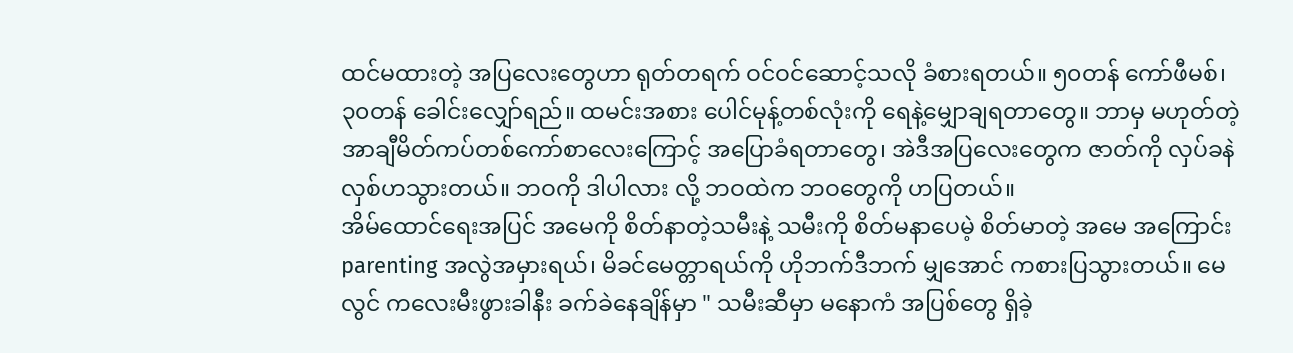ထင်မထားတဲ့ အပြလေးတွေဟာ ရုတ်တရက် ဝင်ဝင်ဆောင့်သလို ခံစားရတယ်။ ၅၀တန် ကော်ဖီမစ်၊ ၃၀တန် ခေါင်းလျှော်ရည်။ ထမင်းအစား ပေါင်မုန့်တစ်လုံးကို ရေနဲ့မျှောချရတာတွေ။ ဘာမှ မဟုတ်တဲ့ အာချီမိတ်ကပ်တစ်ကော်စာလေးကြောင့် အပြောခံရတာတွေ၊ အဲဒီအပြလေးတွေက ဇာတ်ကို လှပ်ခနဲ လှစ်ဟသွားတယ်။ ဘဝကို ဒါပါလား လို့ ဘဝထဲက ဘဝတွေကို ဟပြတယ်။
အိမ်ထောင်ရေးအပြင် အမေကို စိတ်နာတဲ့သမီးနဲ့ သမီးကို စိတ်မနာပေမဲ့ စိတ်မာတဲ့ အမေ အကြောင်း parenting အလွဲအမှားရယ်၊ မိခင်မေတ္တာရယ်ကို ဟိုဘက်ဒီဘက် မျှအောင် ကစားပြသွားတယ်။ မေလွင် ကလေးမီးဖွားခါနီး ခက်ခဲနေချိန်မှာ " သမီးဆီမှာ မနောကံ အပြစ်တွေ ရှိခဲ့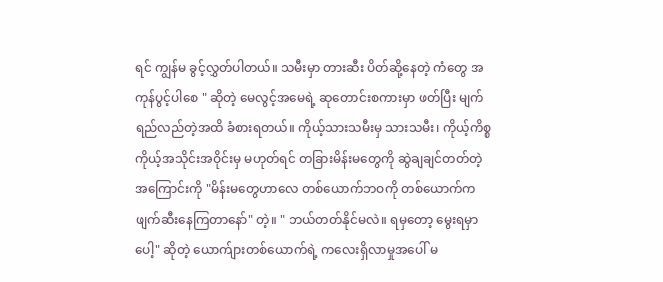ရင် ကျွန်မ ခွင့်လွှတ်ပါတယ်။ သမီးမှာ တားဆီး ပိတ်ဆို့နေတဲ့ ကံတွေ အကုန်ပွင့်ပါစေ " ဆိုတဲ့ မေလွင့်အမေရဲ့ ဆုတောင်းစကားမှာ ဖတ်ပြီး မျက်ရည်လည်တဲ့အထိ ခံစားရတယ်။ ကိုယ့်သားသမီးမှ သားသမီး၊ ကိုယ့်ကိစ္စ ကိုယ့်အသိုင်းအဝိုင်းမှ မဟုတ်ရင် တခြားမိန်းမတွေကို ဆွဲချချင်တတ်တဲ့အကြောင်းကို "မိန်းမတွေဟာလေ တစ်ယောက်ဘဝကို တစ်ယောက်က ဖျက်ဆီးနေကြတာနော်" တဲ့။ " ဘယ်တတ်နိုင်မလဲ။ ရမှတော့ မွေးရမှာပေါ့" ဆိုတဲ့ ယောက်ျားတစ်ယောက်ရဲ့ ကလေးရှိလာမှုအပေါ် မ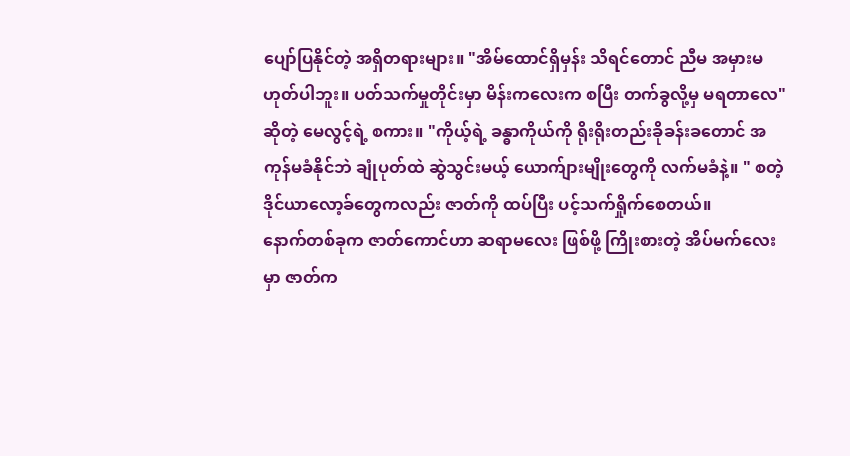ပျော်ပြနိုင်တဲ့ အရှိတရားများ။ "အိမ်ထောင်ရှိမှန်း သိရင်တောင် ညီမ အမှားမဟုတ်ပါဘူး။ ပတ်သက်မှုတိုင်းမှာ မိန်းကလေးက စပြီး တက်ခွလို့မှ မရတာလေ" ဆိုတဲ့ မေလွင့်ရဲ့ စကား။ "ကိုယ့်ရဲ့ ခန္ဓာကိုယ်ကို ရိုးရိုးတည်းခိုခန်းခတောင် အကုန်မခံနိုင်ဘဲ ချုံပုတ်ထဲ ဆွဲသွင်းမယ့် ယောက်ျားမျိုးတွေကို လက်မခံနဲ့။ " စတဲ့ ဒိုင်ယာလော့ခ်တွေကလည်း ဇာတ်ကို ထပ်ပြီး ပင့်သက်ရှိုက်စေတယ်။
နောက်တစ်ခုက ဇာတ်ကောင်ဟာ ဆရာမလေး ဖြစ်ဖို့ ကြိုးစားတဲ့ အိပ်မက်လေးမှာ ဇာတ်က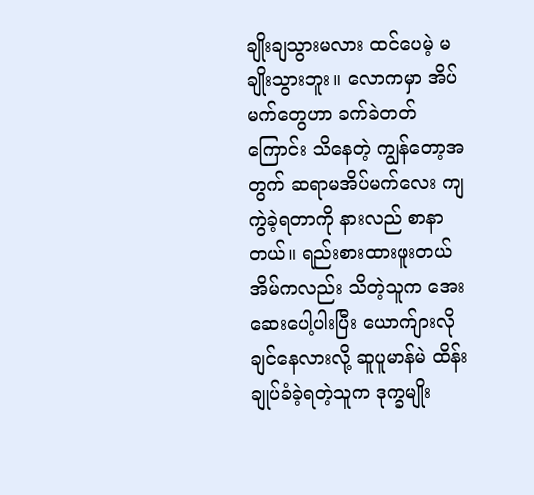ချိုးချသွားမလား ထင်ပေမဲ့ မချိုးသွားဘူး။ လောကမှာ အိပ်မက်တွေဟာ ခက်ခဲတတ်ကြောင်း သိနေတဲ့ ကျွန်တော့အတွက် ဆရာမအိပ်မက်လေး ကျကွဲခဲ့ရတာကို နားလည် စာနာတယ်။ ရည်းစားထားဖူးတယ် အိမ်ကလည်း သိတဲ့သူက အေးဆေးပေါ့ပါးပြီး ယောက်ျားလိုချင်နေလားလို့ ဆူပူမာန်မဲ ထိန်းချုပ်ခံခဲ့ရတဲ့သူက ဒုက္ခမျိုး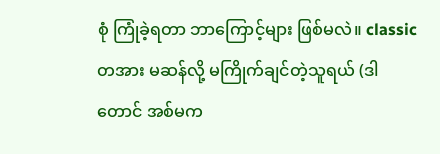စုံ ကြုံခဲ့ရတာ ဘာကြောင့်များ ဖြစ်မလဲ။ classic တအား မဆန်လို့ မကြိုက်ချင်တဲ့သူရယ် (ဒါတောင် အစ်မက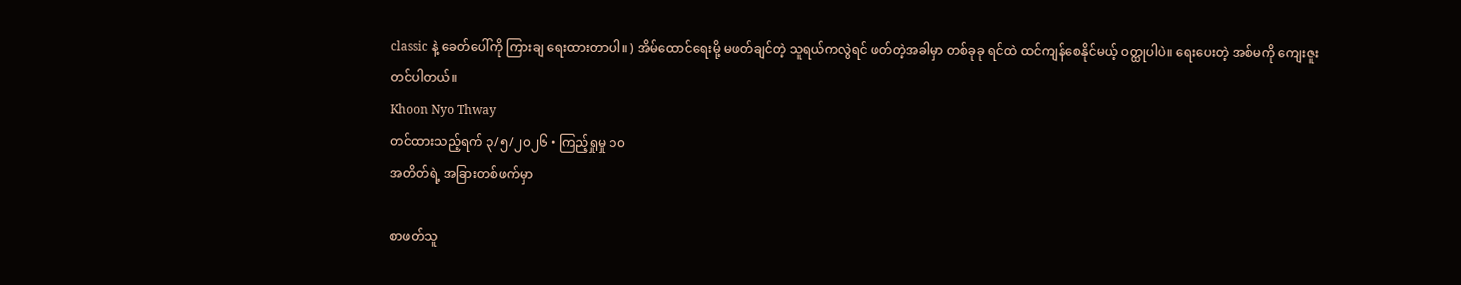classic နဲ့ ခေတ်ပေါ်ကို ကြားချ ရေးထားတာပါ။ ) အိမ်ထောင်ရေးမို့ မဖတ်ချင်တဲ့ သူရယ်ကလွဲရင် ဖတ်တဲ့အခါမှာ တစ်ခုခု ရင်ထဲ ထင်ကျန်စေနိုင်မယ့် ဝတ္ထုပါပဲ။ ရေးပေးတဲ့ အစ်မကို ကျေးဇူးတင်ပါတယ်။
Khoon Nyo Thway
တင်ထားသည့်ရက် ၃/၅/၂၀၂၆ • ကြည့်ရှုမှု ၁၀
အတိတ်ရဲ့ အခြားတစ်ဖက်မှာ

စာဖတ်သူ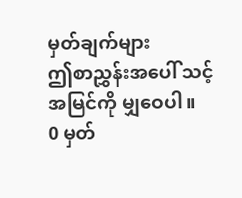မှတ်ချက်များ
ဤစာညွှန်းအပေါ် သင့်အမြင်ကို မျှဝေပါ။
0 မှတ်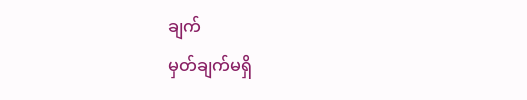ချက်
မှတ်ချက်မရှိ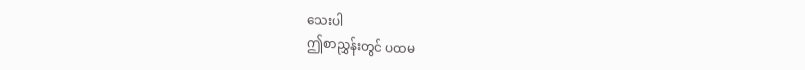သေးပါ
ဤစာညွှန်းတွင် ပထမ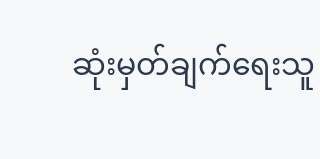ဆုံးမှတ်ချက်ရေးသူ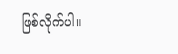ဖြစ်လိုက်ပါ။